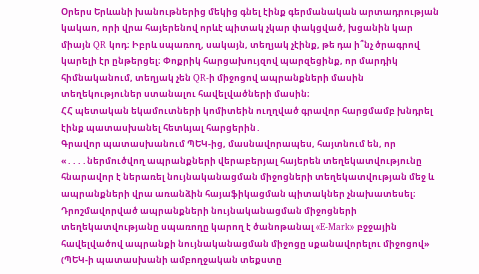Օրերս Երևանի խանութներից մեկից գնել էինք գերմանական արտադրության կակաո, որի վրա հայերենով որևէ պիտակ չկար փակցված, խցանին կար միայն QR կոդ։ Իբրև սպառող, սակայն, տեղյակ չէինք, թե դա ի՞նչ ծրագրով կարելի էր ընթերցել։ Փոքրիկ հարցախույզով պարզեցինք, որ մարդիկ հիմնականում, տեղյակ չեն QR-ի միջոցով ապրանքների մասին տեղեկություներ ստանալու հավելվածների մասին։
ՀՀ պետական եկամուտների կոմիտեին ուղղված գրավոր հարցմամբ խնդրել էինք պատասխանել հետևյալ հարցերին․
Գրավոր պատասխանում ՊԵԿ-ից, մասնավորապես, հայտնում են, որ «․․․․ներմուծվող ապրանքների վերաբերյալ հայերեն տեղեկատվությունը հնարավոր է ներառել նույնականացման միջոցների տեղեկատվության մեջ և ապրանքների վրա առանձին հայաֆիկացման պիտակներ չնախատեսել։ Դրոշմավորված ապրանքների նույնականացման միջոցների տեղեկատվությանը սպառողը կարող է ծանոթանալ «E-Mark» բջջային հավելվածով ապրանքի նույնականացման միջոցը սքանավորելու միջոցով» (ՊԵԿ-ի պատասխանի ամբողջական տեքստը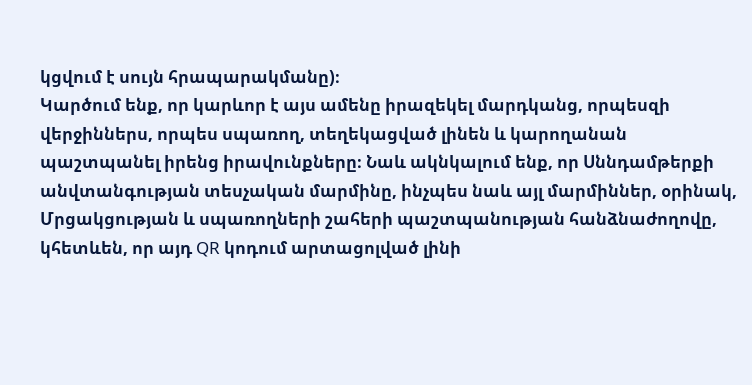կցվում է սույն հրապարակմանը)։
Կարծում ենք, որ կարևոր է այս ամենը իրազեկել մարդկանց, որպեսզի վերջիններս, որպես սպառող, տեղեկացված լինեն և կարողանան պաշտպանել իրենց իրավունքները։ Նաև ակնկալում ենք, որ Սննդամթերքի անվտանգության տեսչական մարմինը, ինչպես նաև այլ մարմիններ, օրինակ, Մրցակցության և սպառողների շահերի պաշտպանության հանձնաժողովը, կհետևեն, որ այդ QR կոդում արտացոլված լինի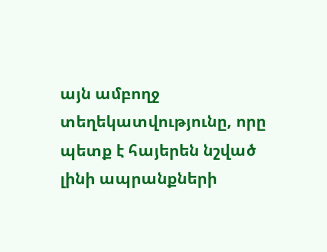այն ամբողջ տեղեկատվությունը, որը պետք է հայերեն նշված լինի ապրանքների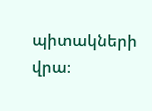պիտակների վրա։